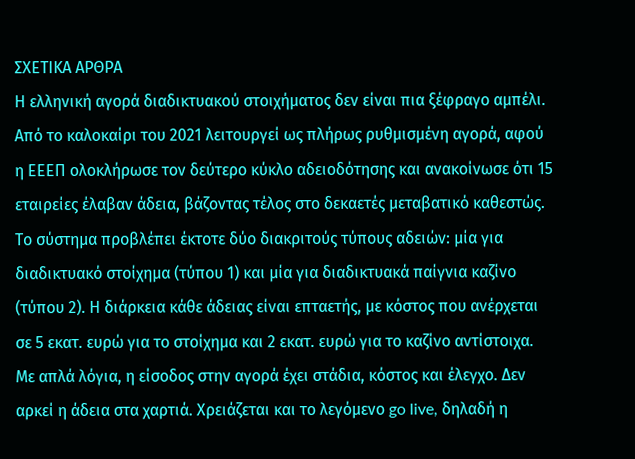ΣΧΕΤΙΚΑ ΑΡΘΡΑ
Η ελληνική αγορά διαδικτυακού στοιχήματος δεν είναι πια ξέφραγο αμπέλι. Από το καλοκαίρι του 2021 λειτουργεί ως πλήρως ρυθμισμένη αγορά, αφού η ΕΕΕΠ ολοκλήρωσε τον δεύτερο κύκλο αδειοδότησης και ανακοίνωσε ότι 15 εταιρείες έλαβαν άδεια, βάζοντας τέλος στο δεκαετές μεταβατικό καθεστώς.
Το σύστημα προβλέπει έκτοτε δύο διακριτούς τύπους αδειών: μία για διαδικτυακό στοίχημα (τύπου 1) και μία για διαδικτυακά παίγνια καζίνο (τύπου 2). Η διάρκεια κάθε άδειας είναι επταετής, με κόστος που ανέρχεται σε 5 εκατ. ευρώ για το στοίχημα και 2 εκατ. ευρώ για το καζίνο αντίστοιχα. Με απλά λόγια, η είσοδος στην αγορά έχει στάδια, κόστος και έλεγχο. Δεν αρκεί η άδεια στα χαρτιά. Χρειάζεται και το λεγόμενο go live, δηλαδή η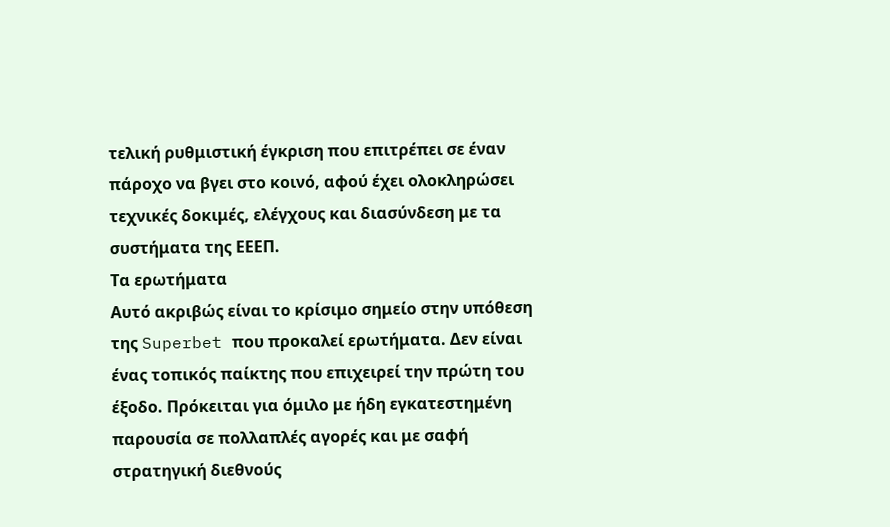τελική ρυθμιστική έγκριση που επιτρέπει σε έναν πάροχο να βγει στο κοινό, αφού έχει ολοκληρώσει τεχνικές δοκιμές, ελέγχους και διασύνδεση με τα συστήματα της ΕΕΕΠ.
Τα ερωτήματα
Αυτό ακριβώς είναι το κρίσιμο σημείο στην υπόθεση της Superbet που προκαλεί ερωτήματα. Δεν είναι ένας τοπικός παίκτης που επιχειρεί την πρώτη του έξοδο. Πρόκειται για όμιλο με ήδη εγκατεστημένη παρουσία σε πολλαπλές αγορές και με σαφή στρατηγική διεθνούς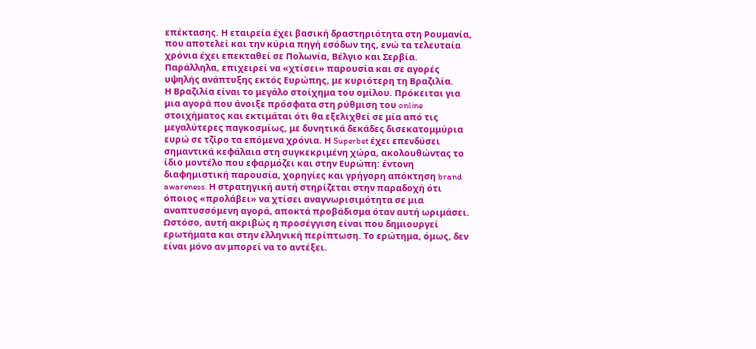επέκτασης. Η εταιρεία έχει βασική δραστηριότητα στη Ρουμανία, που αποτελεί και την κύρια πηγή εσόδων της, ενώ τα τελευταία χρόνια έχει επεκταθεί σε Πολωνία, Βέλγιο και Σερβία. Παράλληλα, επιχειρεί να «χτίσει» παρουσία και σε αγορές υψηλής ανάπτυξης εκτός Ευρώπης, με κυριότερη τη Βραζιλία.
Η Βραζιλία είναι το μεγάλο στοίχημα του ομίλου. Πρόκειται για μια αγορά που άνοιξε πρόσφατα στη ρύθμιση του online στοιχήματος και εκτιμάται ότι θα εξελιχθεί σε μία από τις μεγαλύτερες παγκοσμίως, με δυνητικά δεκάδες δισεκατομμύρια ευρώ σε τζίρο τα επόμενα χρόνια. Η Superbet έχει επενδύσει σημαντικά κεφάλαια στη συγκεκριμένη χώρα, ακολουθώντας το ίδιο μοντέλο που εφαρμόζει και στην Ευρώπη: έντονη διαφημιστική παρουσία, χορηγίες και γρήγορη απόκτηση brand awareness. Η στρατηγική αυτή στηρίζεται στην παραδοχή ότι όποιος «προλάβει» να χτίσει αναγνωρισιμότητα σε μια αναπτυσσόμενη αγορά, αποκτά προβάδισμα όταν αυτή ωριμάσει.
Ωστόσο, αυτή ακριβώς η προσέγγιση είναι που δημιουργεί ερωτήματα και στην ελληνική περίπτωση. Το ερώτημα, όμως, δεν είναι μόνο αν μπορεί να το αντέξει.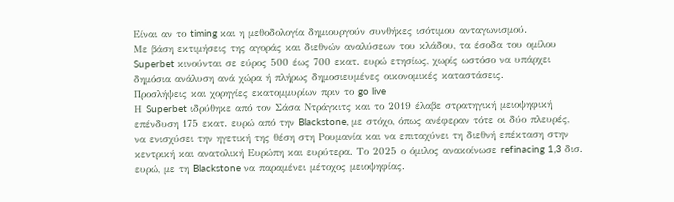Είναι αν το timing και η μεθοδολογία δημιουργούν συνθήκες ισότιμου ανταγωνισμού.
Με βάση εκτιμήσεις της αγοράς και διεθνών αναλύσεων του κλάδου, τα έσοδα του ομίλου Superbet κινούνται σε εύρος 500 έως 700 εκατ. ευρώ ετησίως, χωρίς ωστόσο να υπάρχει δημόσια ανάλυση ανά χώρα ή πλήρως δημοσιευμένες οικονομικές καταστάσεις.
Προσλήψεις και χορηγίες εκατομμυρίων πριν το go live
Η Superbet ιδρύθηκε από τον Σάσα Ντράγκιτς και το 2019 έλαβε στρατηγική μειοψηφική επένδυση 175 εκατ. ευρώ από την Blackstone, με στόχο, όπως ανέφεραν τότε οι δύο πλευρές, να ενισχύσει την ηγετική της θέση στη Ρουμανία και να επιταχύνει τη διεθνή επέκταση στην κεντρική και ανατολική Ευρώπη και ευρύτερα. Το 2025 ο όμιλος ανακοίνωσε refinacing 1,3 δισ. ευρώ, με τη Blackstone να παραμένει μέτοχος μειοψηφίας.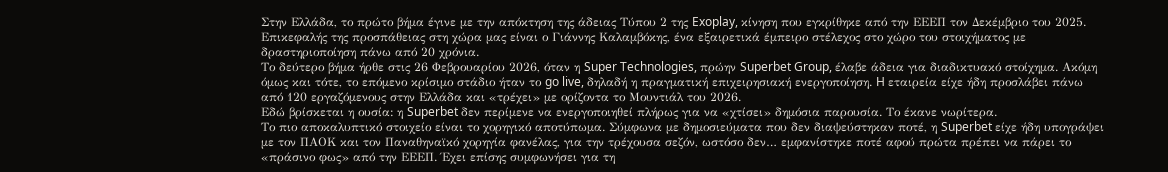Στην Ελλάδα, το πρώτο βήμα έγινε με την απόκτηση της άδειας Τύπου 2 της Exoplay, κίνηση που εγκρίθηκε από την ΕΕΕΠ τον Δεκέμβριο του 2025. Επικεφαλής της προσπάθειας στη χώρα μας είναι ο Γιάννης Καλαμβόκης, ένα εξαιρετικά έμπειρο στέλεχος στο χώρο του στοιχήματος με δραστηριοποίηση πάνω από 20 χρόνια.
Το δεύτερο βήμα ήρθε στις 26 Φεβρουαρίου 2026, όταν η Super Technologies, πρώην Superbet Group, έλαβε άδεια για διαδικτυακό στοίχημα. Ακόμη όμως και τότε, το επόμενο κρίσιμο στάδιο ήταν το go live, δηλαδή η πραγματική επιχειρησιακή ενεργοποίηση. H εταιρεία είχε ήδη προσλάβει πάνω από 120 εργαζόμενους στην Ελλάδα και «τρέχει» με ορίζοντα το Μουντιάλ του 2026.
Εδώ βρίσκεται η ουσία: η Superbet δεν περίμενε να ενεργοποιηθεί πλήρως για να «χτίσει» δημόσια παρουσία. Το έκανε νωρίτερα.
Το πιο αποκαλυπτικό στοιχείο είναι το χορηγικό αποτύπωμα. Σύμφωνα με δημοσιεύματα που δεν διαψεύστηκαν ποτέ, η Superbet είχε ήδη υπογράψει με τον ΠΑΟΚ και τον Παναθηναϊκό χορηγία φανέλας, για την τρέχουσα σεζόν, ωστόσο δεν… εμφανίστηκε ποτέ αφού πρώτα πρέπει να πάρει το «πράσινο φως» από την ΕΕΕΠ. Έχει επίσης συμφωνήσει για τη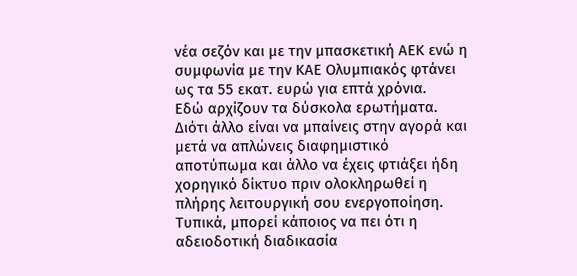νέα σεζόν και με την μπασκετική ΑΕΚ ενώ η συμφωνία με την ΚΑΕ Ολυμπιακός φτάνει ως τα 55 εκατ. ευρώ για επτά χρόνια.
Εδώ αρχίζουν τα δύσκολα ερωτήματα. Διότι άλλο είναι να μπαίνεις στην αγορά και μετά να απλώνεις διαφημιστικό αποτύπωμα και άλλο να έχεις φτιάξει ήδη χορηγικό δίκτυο πριν ολοκληρωθεί η πλήρης λειτουργική σου ενεργοποίηση. Τυπικά, μπορεί κάποιος να πει ότι η αδειοδοτική διαδικασία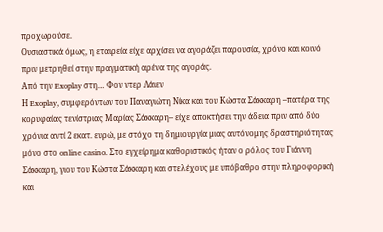προχωρούσε.
Ουσιαστικά όμως, η εταιρεία είχε αρχίσει να αγοράζει παρουσία, χρόνο και κοινό πριν μετρηθεί στην πραγματική αρένα της αγοράς.
Από την Exoplay στη… Φον ντερ Λάιεν
Η Exoplay, συμφερόντων του Παναγιώτη Νίκα και του Κώστα Σάκκαρη –πατέρα της κορυφαίας τενίστριας Μαρίας Σάκκαρη– είχε αποκτήσει την άδεια πριν από δύο χρόνια αντί 2 εκατ. ευρώ, με στόχο τη δημιουργία μιας αυτόνομης δραστηριότητας μόνο στο online casino. Στο εγχείρημα καθοριστικός ήταν ο ρόλος του Γιάννη Σάκκαρη, γιου του Κώστα Σάκκαρη και στελέχους με υπόβαθρο στην πληροφορική και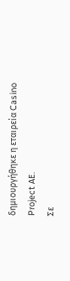δημιουργήθηκε η εταιρεία Casino Project ΑΕ.
Σε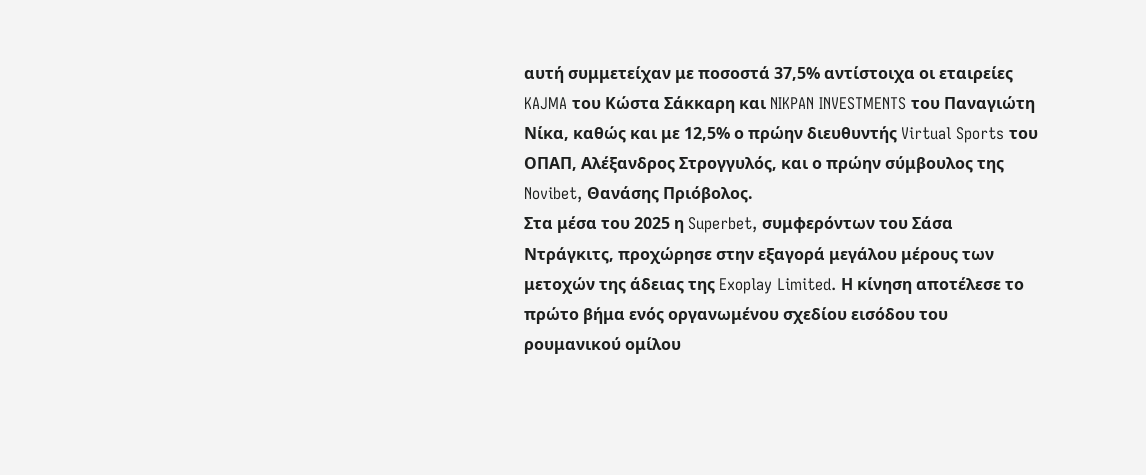αυτή συμμετείχαν με ποσοστά 37,5% αντίστοιχα οι εταιρείες KAJMA του Κώστα Σάκκαρη και NIKPAN INVESTMENTS του Παναγιώτη Νίκα, καθώς και με 12,5% ο πρώην διευθυντής Virtual Sports του ΟΠΑΠ, Αλέξανδρος Στρογγυλός, και ο πρώην σύμβουλος της Novibet, Θανάσης Πριόβολος.
Στα μέσα του 2025 η Superbet, συμφερόντων του Σάσα Ντράγκιτς, προχώρησε στην εξαγορά μεγάλου μέρους των μετοχών της άδειας της Exoplay Limited. Η κίνηση αποτέλεσε το πρώτο βήμα ενός οργανωμένου σχεδίου εισόδου του ρουμανικού ομίλου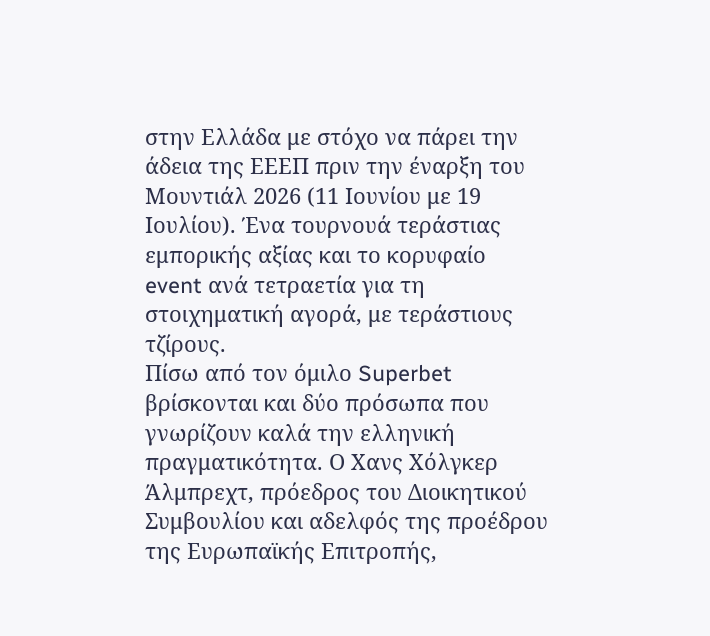στην Ελλάδα με στόχο να πάρει την άδεια της ΕΕΕΠ πριν την έναρξη του Μουντιάλ 2026 (11 Ιουνίου με 19 Ιουλίου). Ένα τουρνουά τεράστιας εμπορικής αξίας και το κορυφαίο event ανά τετραετία για τη στοιχηματική αγορά, με τεράστιους τζίρους.
Πίσω από τον όμιλο Superbet βρίσκονται και δύο πρόσωπα που γνωρίζουν καλά την ελληνική πραγματικότητα. Ο Χανς Χόλγκερ Άλμπρεχτ, πρόεδρος του Διοικητικού Συμβουλίου και αδελφός της προέδρου της Ευρωπαϊκής Επιτροπής,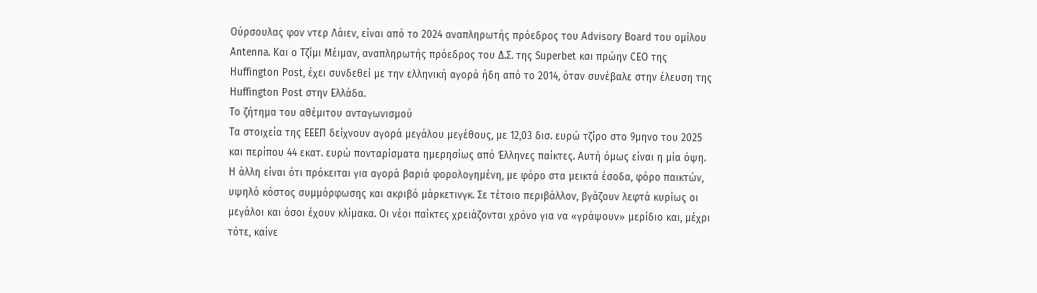Ούρσουλας φον ντερ Λάιεν, είναι από το 2024 αναπληρωτής πρόεδρος του Advisory Board του ομίλου Antenna. Και ο Τζίμι Μέιμαν, αναπληρωτής πρόεδρος του Δ.Σ. της Superbet και πρώην CEO της Huffington Post, έχει συνδεθεί με την ελληνική αγορά ήδη από το 2014, όταν συνέβαλε στην έλευση της Huffington Post στην Ελλάδα.
Το ζήτημα του αθέμιτου ανταγωνισμού
Τα στοιχεία της ΕΕΕΠ δείχνουν αγορά μεγάλου μεγέθους, με 12,03 δισ. ευρώ τζίρο στο 9μηνο του 2025 και περίπου 44 εκατ. ευρώ πονταρίσματα ημερησίως από Έλληνες παίκτες. Αυτή όμως είναι η μία όψη. Η άλλη είναι ότι πρόκειται για αγορά βαριά φορολογημένη, με φόρο στα μεικτά έσοδα, φόρο παικτών, υψηλό κόστος συμμόρφωσης και ακριβό μάρκετινγκ. Σε τέτοιο περιβάλλον, βγάζουν λεφτά κυρίως οι μεγάλοι και όσοι έχουν κλίμακα. Οι νέοι παίκτες χρειάζονται χρόνο για να «γράψουν» μερίδιο και, μέχρι τότε, καίνε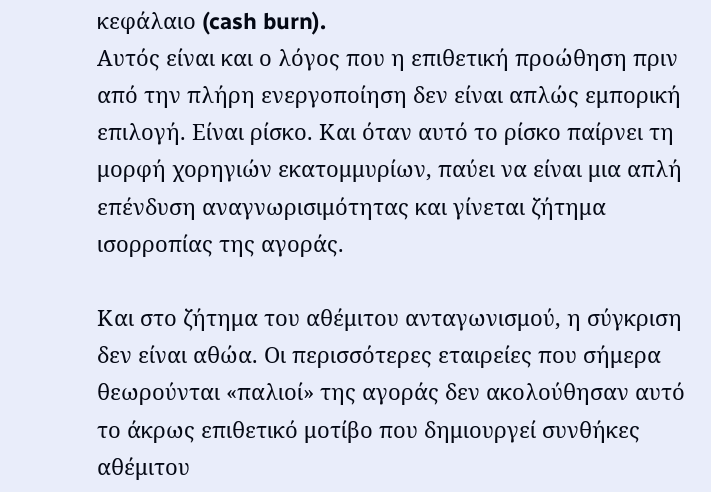κεφάλαιο (cash burn).
Αυτός είναι και ο λόγος που η επιθετική προώθηση πριν από την πλήρη ενεργοποίηση δεν είναι απλώς εμπορική επιλογή. Είναι ρίσκο. Και όταν αυτό το ρίσκο παίρνει τη μορφή χορηγιών εκατομμυρίων, παύει να είναι μια απλή επένδυση αναγνωρισιμότητας και γίνεται ζήτημα ισορροπίας της αγοράς.

Και στο ζήτημα του αθέμιτου ανταγωνισμού, η σύγκριση δεν είναι αθώα. Οι περισσότερες εταιρείες που σήμερα θεωρούνται «παλιοί» της αγοράς δεν ακολούθησαν αυτό το άκρως επιθετικό μοτίβο που δημιουργεί συνθήκες αθέμιτου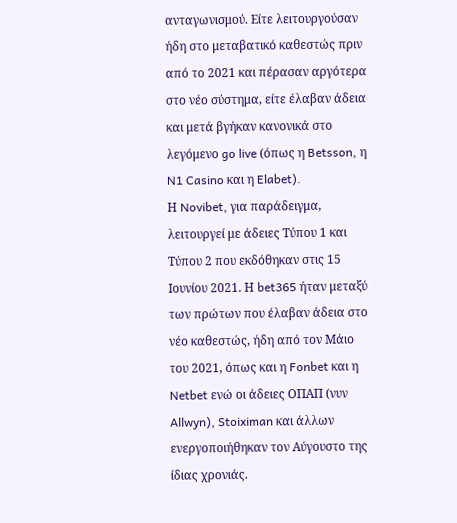ανταγωνισμού. Είτε λειτουργούσαν ήδη στο μεταβατικό καθεστώς πριν από το 2021 και πέρασαν αργότερα στο νέο σύστημα, είτε έλαβαν άδεια και μετά βγήκαν κανονικά στο λεγόμενο go live (όπως η Betsson, η N1 Casino και η Elabet).
Η Novibet, για παράδειγμα, λειτουργεί με άδειες Τύπου 1 και Τύπου 2 που εκδόθηκαν στις 15 Ιουνίου 2021. Η bet365 ήταν μεταξύ των πρώτων που έλαβαν άδεια στο νέο καθεστώς, ήδη από τον Μάιο του 2021, όπως και η Fonbet και η Netbet ενώ οι άδειες ΟΠΑΠ (νυν Allwyn), Stoiximan και άλλων ενεργοποιήθηκαν τον Αύγουστο της ίδιας χρονιάς.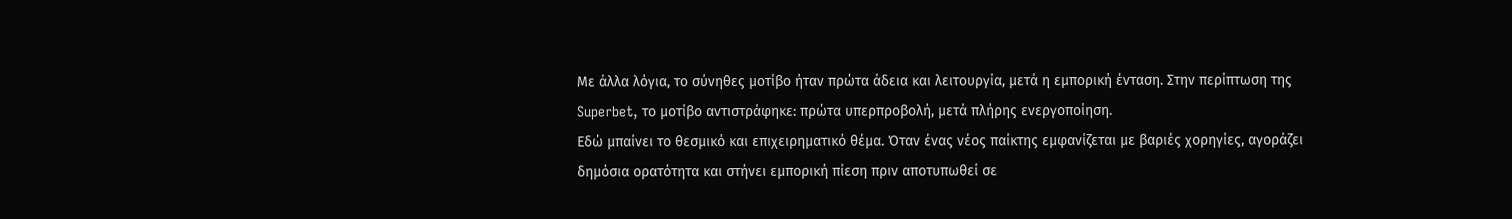Με άλλα λόγια, το σύνηθες μοτίβο ήταν πρώτα άδεια και λειτουργία, μετά η εμπορική ένταση. Στην περίπτωση της Superbet, το μοτίβο αντιστράφηκε: πρώτα υπερπροβολή, μετά πλήρης ενεργοποίηση.
Εδώ μπαίνει το θεσμικό και επιχειρηματικό θέμα. Όταν ένας νέος παίκτης εμφανίζεται με βαριές χορηγίες, αγοράζει δημόσια ορατότητα και στήνει εμπορική πίεση πριν αποτυπωθεί σε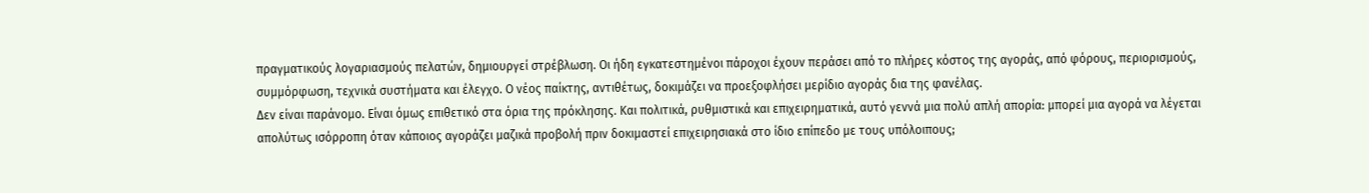πραγματικούς λογαριασμούς πελατών, δημιουργεί στρέβλωση. Οι ήδη εγκατεστημένοι πάροχοι έχουν περάσει από το πλήρες κόστος της αγοράς, από φόρους, περιορισμούς, συμμόρφωση, τεχνικά συστήματα και έλεγχο. Ο νέος παίκτης, αντιθέτως, δοκιμάζει να προεξοφλήσει μερίδιο αγοράς δια της φανέλας.
Δεν είναι παράνομο. Είναι όμως επιθετικό στα όρια της πρόκλησης. Και πολιτικά, ρυθμιστικά και επιχειρηματικά, αυτό γεννά μια πολύ απλή απορία: μπορεί μια αγορά να λέγεται απολύτως ισόρροπη όταν κάποιος αγοράζει μαζικά προβολή πριν δοκιμαστεί επιχειρησιακά στο ίδιο επίπεδο με τους υπόλοιπους;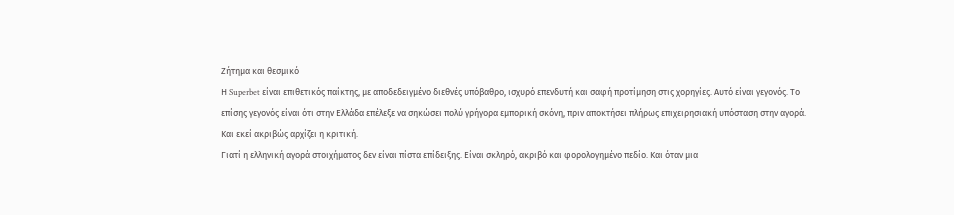Ζήτημα και θεσμικό
Η Superbet είναι επιθετικός παίκτης, με αποδεδειγμένο διεθνές υπόβαθρο, ισχυρό επενδυτή και σαφή προτίμηση στις χορηγίες. Αυτό είναι γεγονός. Το επίσης γεγονός είναι ότι στην Ελλάδα επέλεξε να σηκώσει πολύ γρήγορα εμπορική σκόνη, πριν αποκτήσει πλήρως επιχειρησιακή υπόσταση στην αγορά. Και εκεί ακριβώς αρχίζει η κριτική.
Γιατί η ελληνική αγορά στοιχήματος δεν είναι πίστα επίδειξης. Είναι σκληρό, ακριβό και φορολογημένο πεδίο. Και όταν μια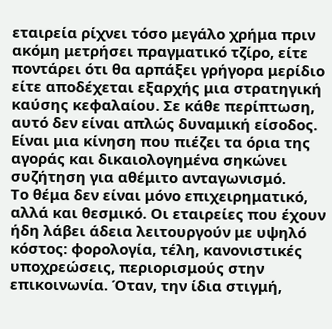εταιρεία ρίχνει τόσο μεγάλο χρήμα πριν ακόμη μετρήσει πραγματικό τζίρο, είτε ποντάρει ότι θα αρπάξει γρήγορα μερίδιο είτε αποδέχεται εξαρχής μια στρατηγική καύσης κεφαλαίου. Σε κάθε περίπτωση, αυτό δεν είναι απλώς δυναμική είσοδος. Είναι μια κίνηση που πιέζει τα όρια της αγοράς και δικαιολογημένα σηκώνει συζήτηση για αθέμιτο ανταγωνισμό.
Το θέμα δεν είναι μόνο επιχειρηματικό, αλλά και θεσμικό. Οι εταιρείες που έχουν ήδη λάβει άδεια λειτουργούν με υψηλό κόστος: φορολογία, τέλη, κανονιστικές υποχρεώσεις, περιορισμούς στην επικοινωνία. Όταν, την ίδια στιγμή,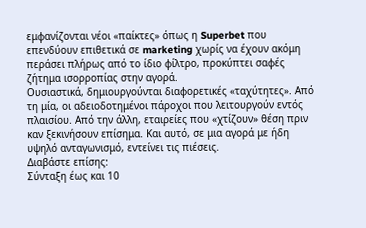εμφανίζονται νέοι «παίκτες» όπως η Superbet που επενδύουν επιθετικά σε marketing χωρίς να έχουν ακόμη περάσει πλήρως από το ίδιο φίλτρο, προκύπτει σαφές ζήτημα ισορροπίας στην αγορά.
Ουσιαστικά, δημιουργούνται διαφορετικές «ταχύτητες». Από τη μία, οι αδειοδοτημένοι πάροχοι που λειτουργούν εντός πλαισίου. Από την άλλη, εταιρείες που «χτίζουν» θέση πριν καν ξεκινήσουν επίσημα. Και αυτό, σε μια αγορά με ήδη υψηλό ανταγωνισμό, εντείνει τις πιέσεις.
Διαβάστε επίσης:
Σύνταξη έως και 10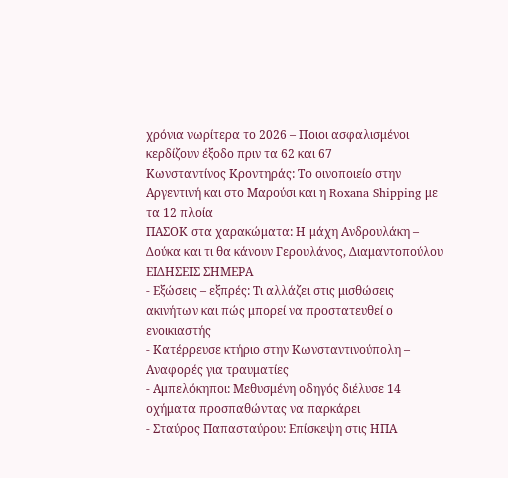χρόνια νωρίτερα το 2026 – Ποιοι ασφαλισμένοι κερδίζουν έξοδο πριν τα 62 και 67
Κωνσταντίνος Κροντηράς: Το οινοποιείο στην Αργεντινή και στο Μαρούσι και η Roxana Shipping με τα 12 πλοία
ΠΑΣΟΚ στα χαρακώματα: Η μάχη Ανδρουλάκη – Δούκα και τι θα κάνουν Γερουλάνος, Διαμαντοπούλου
ΕΙΔΗΣΕΙΣ ΣΗΜΕΡΑ
- Εξώσεις – εξπρές: Τι αλλάζει στις μισθώσεις ακινήτων και πώς μπορεί να προστατευθεί ο ενοικιαστής
- Κατέρρευσε κτήριο στην Κωνσταντινούπολη – Αναφορές για τραυματίες
- Αμπελόκηποι: Μεθυσμένη οδηγός διέλυσε 14 οχήματα προσπαθώντας να παρκάρει
- Σταύρος Παπασταύρου: Επίσκεψη στις ΗΠΑ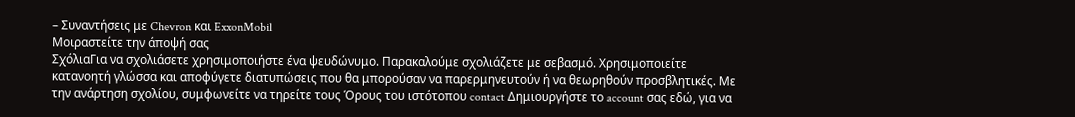– Συναντήσεις με Chevron και ExxonMobil
Μοιραστείτε την άποψή σας
ΣχόλιαΓια να σχολιάσετε χρησιμοποιήστε ένα ψευδώνυμο. Παρακαλούμε σχολιάζετε με σεβασμό. Χρησιμοποιείτε κατανοητή γλώσσα και αποφύγετε διατυπώσεις που θα μπορούσαν να παρερμηνευτούν ή να θεωρηθούν προσβλητικές. Με την ανάρτηση σχολίου, συμφωνείτε να τηρείτε τους Όρους του ιστότοπου contact Δημιουργήστε το account σας εδώ, για να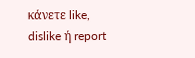κάνετε like, dislike ή report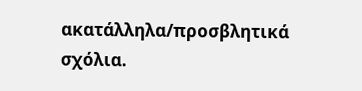ακατάλληλα/προσβλητικά σχόλια.